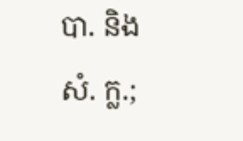បា. និង
សំ. ក្ល.;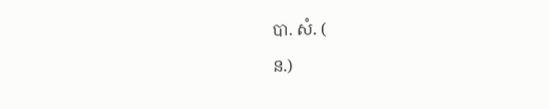បា. សំ. (
ន.)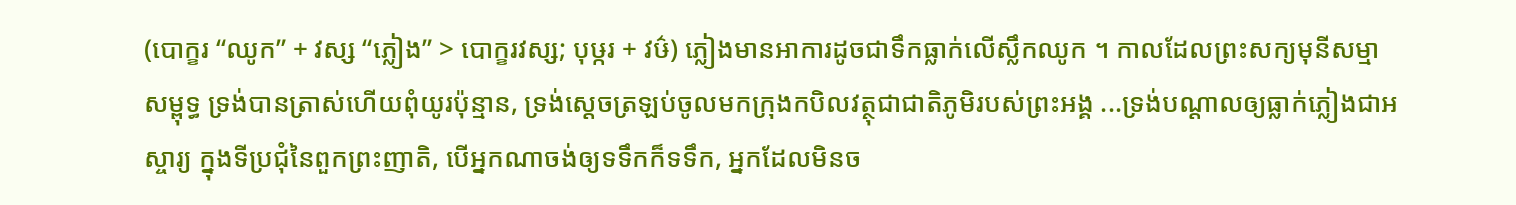(បោក្ខរ “ឈូក” + វស្ស “ភ្លៀង” > បោក្ខរវស្ស; បុឞ្ករ + វឞ៌) ភ្លៀងមានអាការដូចជាទឹកធ្លាក់លើស្លឹកឈូក ។ កាលដែលព្រះសក្យមុនីសម្មាសម្ពុទ្ធ ទ្រង់បានត្រាស់ហើយពុំយូរប៉ុន្មាន, ទ្រង់ស្ដេចត្រឡប់ចូលមកក្រុងកបិលវត្ថុជាជាតិភូមិរបស់ព្រះអង្គ ...ទ្រង់បណ្ដាលឲ្យធ្លាក់ភ្លៀងជាអស្ចារ្យ ក្នុងទីប្រជុំនៃពួកព្រះញាតិ, បើអ្នកណាចង់ឲ្យទទឹកក៏ទទឹក, អ្នកដែលមិនច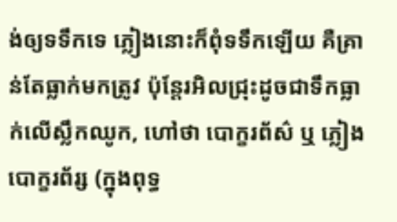ង់ឲ្យទទឹកទេ ភ្លៀងនោះក៏ពុំទទឹកឡើយ គឺគ្រាន់តែធ្លាក់មកត្រូវ ប៉ុន្តែរអិលជ្រុះដូចជាទឹកធ្លាក់លើស្លឹកឈូក, ហៅថា បោក្ខរព័ស៌ ឬ ភ្លៀងបោក្ខរព័រ្ស (ក្នុងពុទ្ធ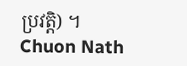ប្រវត្តិ) ។
Chuon Nath